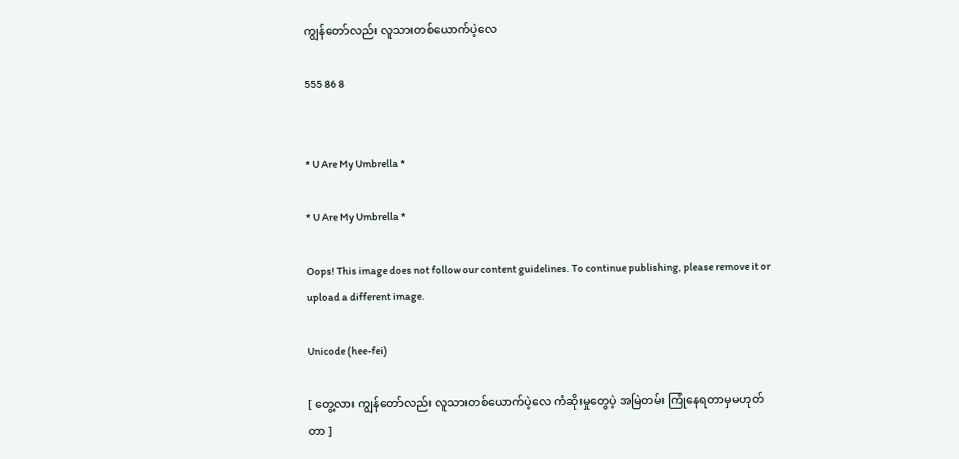ကျွန်တော်လည်း လူသားတစ်ယောက်ပဲ့လေ

555 86 8


* U Are My Umbrella *

* U Are My Umbrella *

Oops! This image does not follow our content guidelines. To continue publishing, please remove it or upload a different image.

Unicode (hee-fei)

[ တွေ့လား ကျွန်တော်လည်း လူသားတစ်ယောက်ပဲ့လေ ကံဆိုးမှုတွေပဲ့ အမြဲတမ်း ကြုံနေရတာမှမဟုတ်တာ ]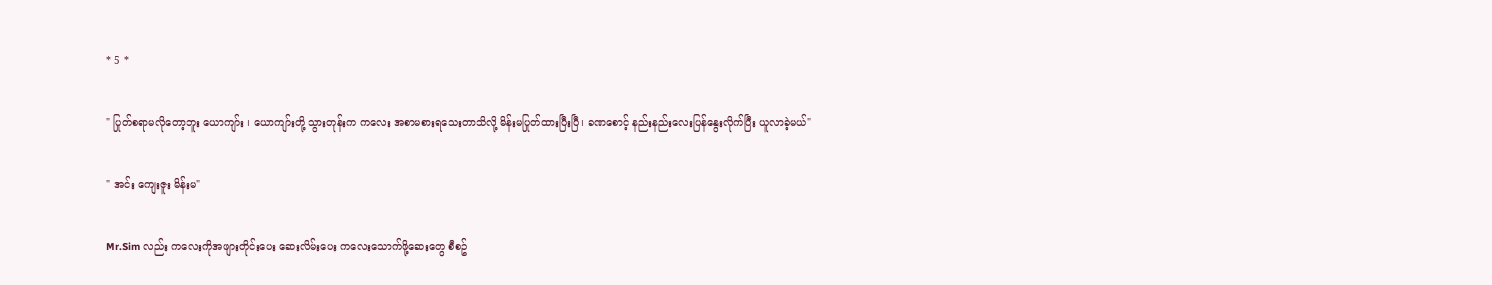* 5 *

" ပြုတ်စရာမလိုတော့ဘူး ယောကျာ်း ၊ ယောကျာ်းတို့ သွားတုန်းက ကလေး အစာမစားရသေးတာသိလို့ မိန်းမပြုတ်ထားပြီးပြီ၊ ခဏစောင့် နည်းနည်းလေးပြန်နွေးလိုက်ပြီး ယူလာခဲ့မယ်"

" အင်း ကျေးဇူး မိန်းမ"

Mr.Sim လည်း ကလေးကိုအဖျားတိုင်းပေး ဆေးလိမ်းပေး ကလေးသောက်ဖို့ဆေးတွေ စီစဥ်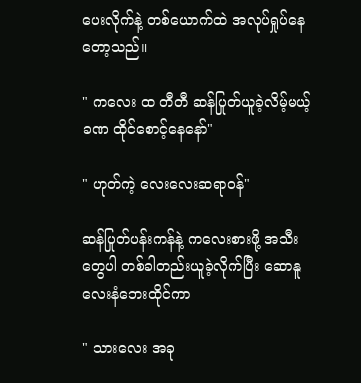ပေးလိုက်နဲ့ တစ်ယောက်ထဲ အလုပ်ရှုပ်နေတော့သည်။

" ကလေး ထ တီတီ ဆန်ပြုတ်ယူခဲ့လိမ့်မယ့် ခဏ ထိုင်စောင့်နေနော်"

" ဟုတ်ကဲ့ လေးလေးဆရာဝန်"

ဆန်ပြုတ်ပန်းကန်နဲ့ ကလေးစားဖို့ အသီးတွေပါ တစ်ခါတည်းယူခဲ့လိုက်ပြီး ဆောနူလေးနံဘေးထိုင်ကာ

" သားလေး အခု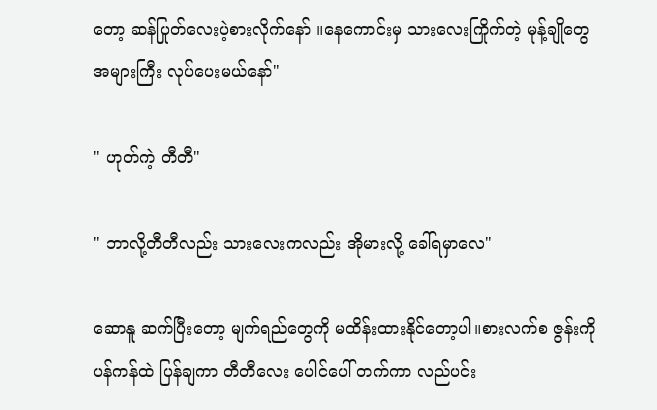တော့ ဆန်ပြုတ်လေးပဲ့စားလိုက်နော် ။နေကောင်းမှ သားလေးကြိုက်တဲ့ မုန့်ချိုတွေ အများကြီး လုပ်ပေးမယ်နော်"

" ဟုတ်ကဲ့ တီတီ"

" ဘာလို့တီတီလည်း သားလေးကလည်း အိုမားလို့ ခေါ်ရမှာလေ"

ဆောနူ ဆက်ပြီးတော့ မျက်ရည်တွေကို မထိန်းထားနိုင်တော့ပါ။စားလက်စ ဇွန်းကို ပန်ကန်ထဲ ပြန်ချကာ တီတီလေး ပေါင်ပေါ် တက်ကာ လည်ပင်း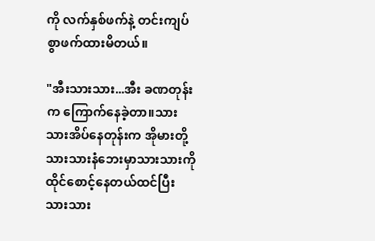ကို လက်နှစ်ဖက်နဲ့ တင်းကျပ်စွာဖက်ထားမိတယ်။

"အီးသားသား...အီး ခဏတုန်းက ကြောက်နေခဲ့တာ။သားသားအိပ်နေတုန်းက အိုမားတို့ သားသားနံဘေးမှာသားသားကို ထိုင်စောင့်နေတယ်ထင်ပြီး သားသား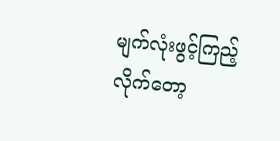မျက်လုံးဖွင့်ကြည့်လိုက်တော့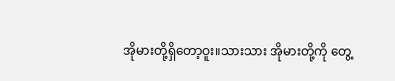အိုမားတို့ရှိတော့ဝူး။သားသား အိုမားတို့ကို တွေ့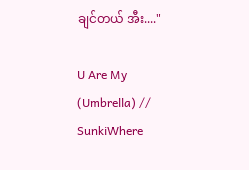ချင်တယ် အီး...."

U Are My (Umbrella) // SunkiWhere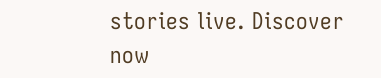stories live. Discover now